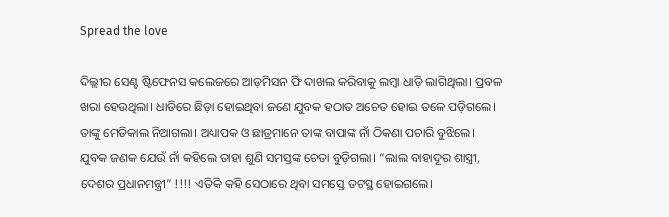Spread the love

ଦିଲ୍ଲୀର ସେଣ୍ଟ ଷ୍ଟିଫେନସ କଲେଜରେ ଆଡ଼ମିସନ ଫି ଦାଖଲ କରିବାକୁ ଲମ୍ବା ଧାଡ଼ି ଲାଗିଥିଲା। ପ୍ରବଳ ଖରା ହେଉଥିଲା। ଧାଡିରେ ଛିଡ଼ା ହୋଇଥିବା ଜଣେ ଯୁବକ ହଠାତ ଅଚେତ ହୋଇ ତଳେ ପଡ଼ିଗଲେ। ତାଙ୍କୁ ମେଡିକାଲ ନିଆଗଲା। ଅଧ୍ୟାପକ ଓ ଛାତ୍ରମାନେ ତାଙ୍କ ବାପାଙ୍କ ନାଁ ଠିକଣା ପଚାରି ବୁଝିଲେ। ଯୁବକ ଜଣକ ଯେଉଁ ନାଁ କହିଲେ ତାହା ଶୁଣି ସମସ୍ତଙ୍କ ଚେତା ବୁଡ଼ିଗଲା। “ଲାଲ ବାହାଦୂର ଶାସ୍ତ୍ରୀ, ଦେଶର ପ୍ରଧାନମନ୍ତ୍ରୀ” !!!! ଏତିକି କହି ସେଠାରେ ଥିବା ସମସ୍ତେ ତଟସ୍ଥ ହୋଇଗଲେ।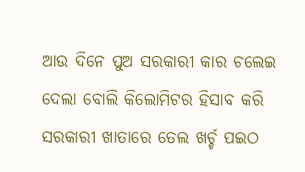ଆଉ ଦିନେ ପୁଅ ସରକାରୀ କାର ଚଲେଇ ଦେଲା ବୋଲି କିଲୋମିଟର ହିସାବ କରି ସରକାରୀ ଖାତାରେ ତେଲ ଖର୍ଚ୍ଚ ପଇଠ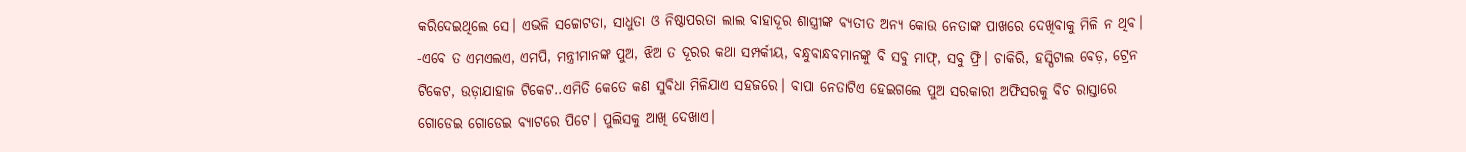କରିଦେଇଥିଲେ ସେ। ଏଭଳି ସଚ୍ଚୋଟତା, ସାଧୁତା ଓ ନିଷ୍ଠାପରତା ଲାଲ ବାହାଦୂର ଶାସ୍ତ୍ରୀଙ୍କ ବ୍ୟତୀତ ଅନ୍ୟ କୋଉ ନେତାଙ୍କ ପାଖରେ ଦେଖିବାକୁ ମିଳି ନ ଥିବ।
-ଏବେ ତ ଏମଏଲଏ, ଏମପି, ମନ୍ତ୍ରୀମାନଙ୍କ ପୁଅ, ଝିଅ ତ ଦୂରର କଥା ସମ୍ପର୍କୀୟ, ବନ୍ଧୁବାନ୍ଧବମାନଙ୍କୁ ବି ସବୁ ମାଫ୍, ସବୁ ଫ୍ରି। ଚାକିରି, ହସ୍ପିଟାଲ ବେଡ଼, ଟ୍ରେନ ଟିକେଟ, ଉଡ଼ାଯାହାଜ ଟିକେଟ..ଏମିତି କେତେ କଣ ସୁବିଧା ମିଳିଯାଏ ସହଜରେ। ବାପା ନେତାଟିଏ ହେଇଗଲେ ପୁଅ ସରକାରୀ ଅଫିସରକୁ ବିଚ ରାସ୍ତାରେ ଗୋଡେଇ ଗୋଡେଇ ବ୍ୟାଟରେ ପିଟେ। ପୁଲିସକୁ ଆଖି ଦେଖାଏ।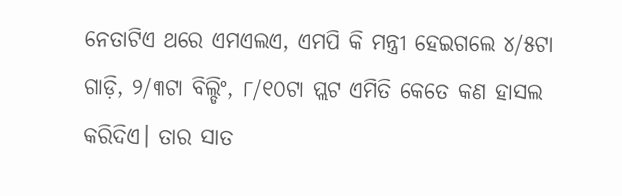ନେତାଟିଏ ଥରେ ଏମଏଲଏ, ଏମପି କି ମନ୍ତ୍ରୀ ହେଇଗଲେ ୪/୫ଟା ଗାଡ଼ି, ୨/୩ଟା ବିଲ୍ଡିଂ, ୮/୧୦ଟା ପ୍ଲଟ ଏମିତି କେତେ କଣ ହାସଲ କରିଦିଏ। ତାର ସାତ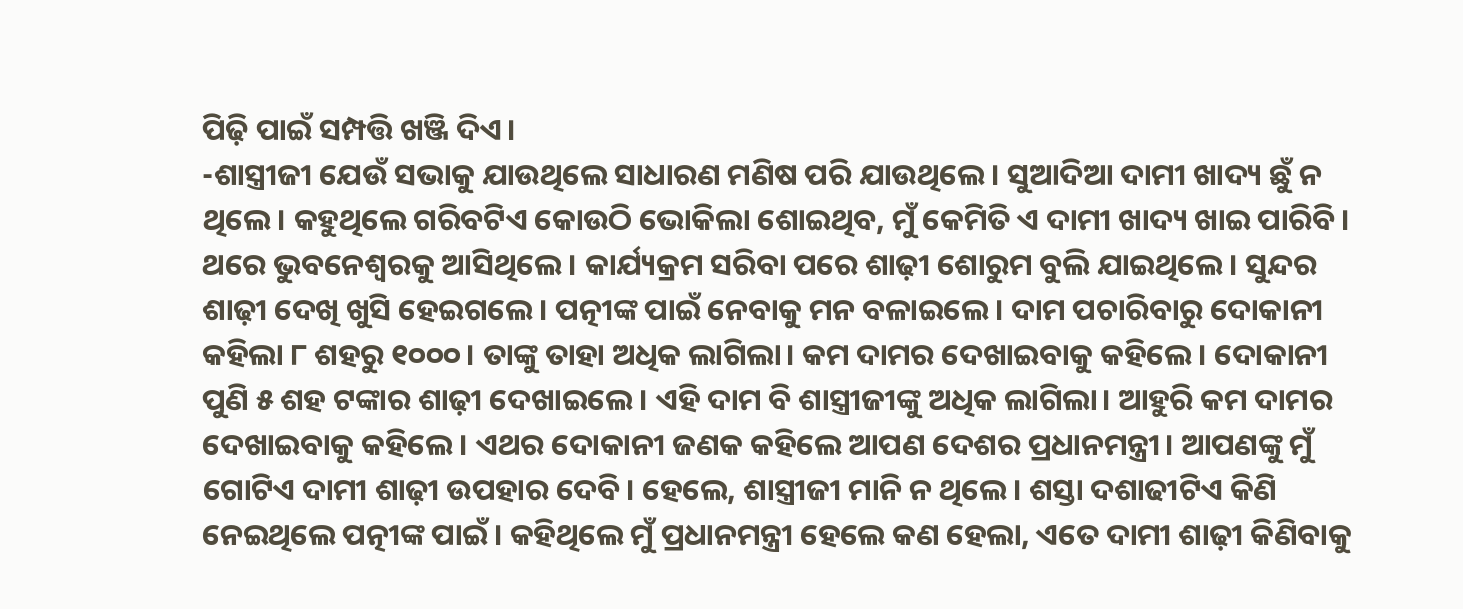ପିଢ଼ି ପାଇଁ ସମ୍ପତ୍ତି ଖଞ୍ଜି ଦିଏ।
-ଶାସ୍ତ୍ରୀଜୀ ଯେଉଁ ସଭାକୁ ଯାଉଥିଲେ ସାଧାରଣ ମଣିଷ ପରି ଯାଉଥିଲେ। ସୁଆଦିଆ ଦାମୀ ଖାଦ୍ୟ ଛୁଁ ନ ଥିଲେ। କହୁଥିଲେ ଗରିବଟିଏ କୋଉଠି ଭୋକିଲା ଶୋଇଥିବ, ମୁଁ କେମିତି ଏ ଦାମୀ ଖାଦ୍ୟ ଖାଇ ପାରିବି। ଥରେ ଭୁବନେଶ୍ୱରକୁ ଆସିଥିଲେ। କାର୍ଯ୍ୟକ୍ରମ ସରିବା ପରେ ଶାଢ଼ୀ ଶୋରୁମ ବୁଲି ଯାଇଥିଲେ। ସୁନ୍ଦର ଶାଢ଼ୀ ଦେଖି ଖୁସି ହେଇଗଲେ। ପତ୍ନୀଙ୍କ ପାଇଁ ନେବାକୁ ମନ ବଳାଇଲେ। ଦାମ ପଚାରିବାରୁ ଦୋକାନୀ କହିଲା ୮ ଶହରୁ ୧୦୦୦। ତାଙ୍କୁ ତାହା ଅଧିକ ଲାଗିଲା। କମ ଦାମର ଦେଖାଇବାକୁ କହିଲେ। ଦୋକାନୀ ପୁଣି ୫ ଶହ ଟଙ୍କାର ଶାଢ଼ୀ ଦେଖାଇଲେ। ଏହି ଦାମ ବି ଶାସ୍ତ୍ରୀଜୀଙ୍କୁ ଅଧିକ ଲାଗିଲା। ଆହୁରି କମ ଦାମର ଦେଖାଇବାକୁ କହିଲେ। ଏଥର ଦୋକାନୀ ଜଣକ କହିଲେ ଆପଣ ଦେଶର ପ୍ରଧାନମନ୍ତ୍ରୀ। ଆପଣଙ୍କୁ ମୁଁ ଗୋଟିଏ ଦାମୀ ଶାଢ଼ୀ ଉପହାର ଦେବି। ହେଲେ, ଶାସ୍ତ୍ରୀଜୀ ମାନି ନ ଥିଲେ। ଶସ୍ତା ଦଶାଢୀଟିଏ କିଣି ନେଇଥିଲେ ପତ୍ନୀଙ୍କ ପାଇଁ। କହିଥିଲେ ମୁଁ ପ୍ରଧାନମନ୍ତ୍ରୀ ହେଲେ କଣ ହେଲା, ଏତେ ଦାମୀ ଶାଢ଼ୀ କିଣିବାକୁ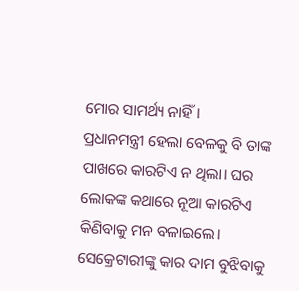ମୋର ସାମର୍ଥ୍ୟ ନାହିଁ।
ପ୍ରଧାନମନ୍ତ୍ରୀ ହେଲା ବେଳକୁ ବି ତାଙ୍କ ପାଖରେ କାରଟିଏ ନ ଥିଲା। ଘର ଲୋକଙ୍କ କଥାରେ ନୂଆ କାରଟିଏ କିଣିବାକୁ ମନ ବଳାଇଲେ। ସେକ୍ରେଟାରୀଙ୍କୁ କାର ଦାମ ବୁଝିବାକୁ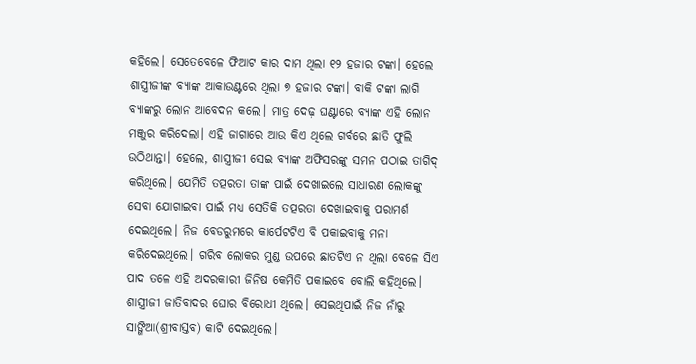କହିଲେ। ସେତେବେଳେ ଫିଆଟ କାର ଦାମ ଥିଲା ୧୨ ହଜାର ଟଙ୍କା। ହେଲେ ଶାସ୍ତ୍ରୀଜୀଙ୍କ ବ୍ୟାଙ୍କ ଆକାଉଣ୍ଟରେ ଥିଲା ୭ ହଜାର ଟଙ୍କା। ବାକି ଟଙ୍କା ଲାଗି ବ୍ୟାଙ୍କରୁ ଲୋନ ଆବେଦନ କଲେ। ମାତ୍ର ଦେଢ଼ ଘଣ୍ଟାରେ ବ୍ୟାଙ୍କ ଏହି ଲୋନ ମଞ୍ଜୁର କରିଦେଲା। ଏହି ଜାଗାରେ ଆଉ କିଏ ଥିଲେ ଗର୍ବରେ ଛାତି ଫୁଲି ଉଠିଥାନ୍ତା। ହେଲେ, ଶାସ୍ତ୍ରୀଜୀ ସେଇ ବ୍ୟାଙ୍କ ଅଫିସରଙ୍କୁ ସମନ ପଠାଇ ତାଗିଦ୍ କରିଥିଲେ। ଯେମିତି ତତ୍ପରତା ତାଙ୍କ ପାଇଁ ଦେଖାଇଲେ ସାଧାରଣ ଲୋକଙ୍କୁ ସେବା ଯୋଗାଇବା ପାଇଁ ମଧ୍ୟ ସେତିକି ତତ୍ପରତା ଦେଖାଇବାକୁ ପରାମର୍ଶ ଦେଇଥିଲେ। ନିଜ ବେଡରୁମରେ କାର୍ପେଟଟିଏ ବି ପକାଇବାକୁ ମନା କରିଦେଇଥିଲେ। ଗରିବ ଲୋକର ମୁଣ୍ଡ ଉପରେ ଛାତଟିଏ ନ ଥିଲା ବେଳେ ସିଏ ପାଦ ତଳେ ଏହି ଅଦରକାରୀ ଜିନିଷ କେମିତି ପକାଇବେ ବୋଲି କହିଥିଲେ। ଶାସ୍ତ୍ରୀଜୀ ଜାତିବାଦର ଘୋର ବିରୋଧୀ ଥିଲେ। ସେଇଥିପାଇଁ ନିଜ ନାଁରୁ ସାଙ୍ଗିଆ(ଶ୍ରୀବାସ୍ତବ) କାଟି ଦେଇଥିଲେ।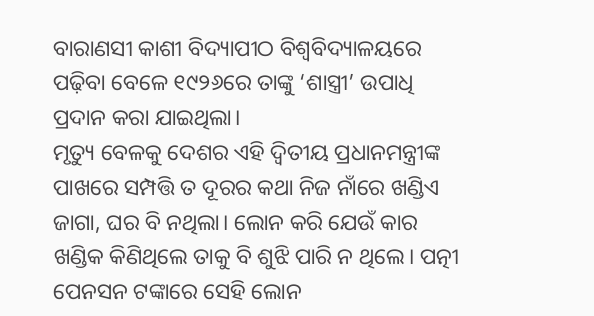ବାରାଣସୀ କାଶୀ ବିଦ୍ୟାପୀଠ ବିଶ୍ବବିଦ୍ୟାଳୟରେ ପଢ଼ିବା ବେଳେ ୧୯୨୬ରେ ତାଙ୍କୁ ‘ଶାସ୍ତ୍ରୀ’ ଉପାଧି ପ୍ରଦାନ କରା ଯାଇଥିଲା।
ମୃତ୍ୟୁ ବେଳକୁ ଦେଶର ଏହି ଦ୍ବିତୀୟ ପ୍ରଧାନମନ୍ତ୍ରୀଙ୍କ ପାଖରେ ସମ୍ପତ୍ତି ତ ଦୂରର କଥା ନିଜ ନାଁରେ ଖଣ୍ଡିଏ ଜାଗା, ଘର ବି ନଥିଲା। ଲୋନ କରି ଯେଉଁ କାର ଖଣ୍ଡିକ କିଣିଥିଲେ ତାକୁ ବି ଶୁଝି ପାରି ନ ଥିଲେ। ପତ୍ନୀ ପେନସନ ଟଙ୍କାରେ ସେହି ଲୋନ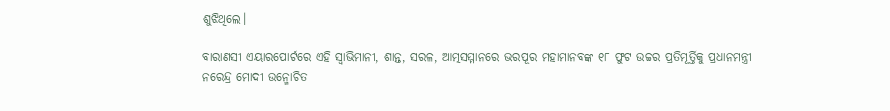ଶୁଝିଥିଲେ।

ବାରାଣସୀ ଏୟାରପୋର୍ଟରେ ଏହି ସ୍ୱାଭିମାନୀ, ଶାନ୍ତ, ସରଳ, ଆତ୍ମସମ୍ମାନରେ ଭରପୂର ମହାମାନବଙ୍କ ୧୮ ଫୁଟ ଉଚ୍ଚର ପ୍ରତିମୂର୍ତ୍ତିକୁ ପ୍ରଧାନମନ୍ତ୍ରୀ ନରେନ୍ଦ୍ର ମୋଦୀ ଉନ୍ମୋଚିତ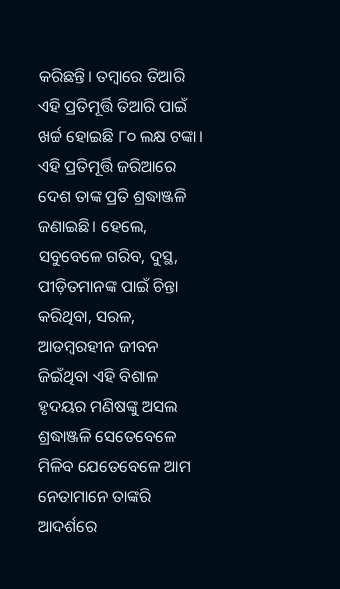କରିଛନ୍ତି। ତମ୍ବାରେ ତିଆରି ଏହି ପ୍ରତିମୂର୍ତ୍ତି ତିଆରି ପାଇଁ ଖର୍ଚ୍ଚ ହୋଇଛି ୮୦ ଲକ୍ଷ ଟଙ୍କା। ଏହି ପ୍ରତିମୂର୍ତ୍ତି ଜରିଆରେ ଦେଶ ତାଙ୍କ ପ୍ରତି ଶ୍ରଦ୍ଧାଞ୍ଜଳି ଜଣାଇଛି। ହେଲେ, ସବୁବେଳେ ଗରିବ, ଦୁସ୍ଥ, ପୀଡ଼ିତମାନଙ୍କ ପାଇଁ ଚିନ୍ତା କରିଥିବା, ସରଳ, ଆଡମ୍ବରହୀନ ଜୀବନ ଜିଇଁଥିବା ଏହି ବିଶାଳ ହୃଦୟର ମଣିଷଙ୍କୁ ଅସଲ ଶ୍ରଦ୍ଧାଞ୍ଜଳି ସେତେବେଳେ ମିଳିବ ଯେତେବେଳେ ଆମ ନେତାମାନେ ତାଙ୍କରି ଆଦର୍ଶରେ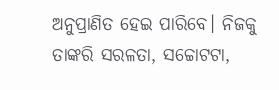ଅନୁପ୍ରାଣିତ ହେଇ ପାରିବେ। ନିଜକୁ ତାଙ୍କରି ସରଳତା, ସଚ୍ଚୋଟଟା,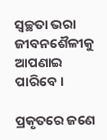ସ୍ୱଚ୍ଛତା ଭରା ଜୀବନଶୈଳୀକୁ ଆପଣାଇ ପାରିବେ।

ପ୍ରକୃତରେ ଜଣେ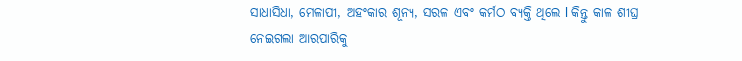ସାଧାସିଧା, ମେଳାପୀ, ଅହଂକାର ଶୂନ୍ୟ, ସରଳ ଏବଂ କର୍ମଠ ବ୍ୟକ୍ତି ଥିଲେ l କିନ୍ତୁ କାଳ ଶୀଘ୍ର ନେଇଗଲା ଆରପାରିକୁ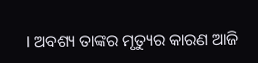l ଅବଶ୍ୟ ତାଙ୍କର ମୃତ୍ୟୁର କାରଣ ଆଜି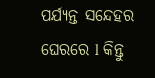ପର୍ଯ୍ୟନ୍ତ ସନ୍ଦେହର ଘେରରେ l କିନ୍ତୁ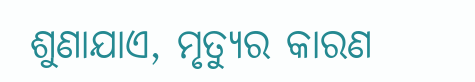ଶୁଣାଯାଏ, ମୃତ୍ୟୁର କାରଣ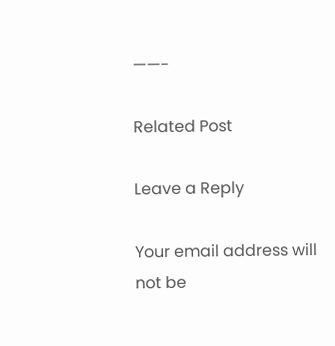——-

Related Post

Leave a Reply

Your email address will not be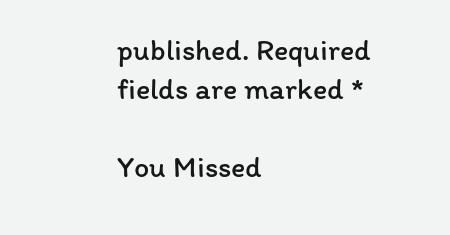published. Required fields are marked *

You Missed